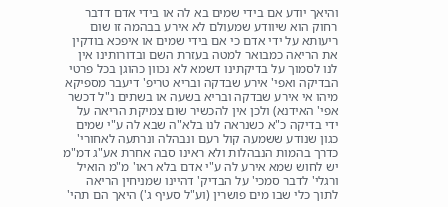והיאך יודע אם בידי שמים בא לה או בידי אדם דדבר רחוק הוא שיוודע שמעולם לא אירע בבהמה זו שום ריעותא על ידי אדם כי אם בידי שמים או איפכא בודקין את הריאה כמבואר למטה בעזרת השם ובדורותינו אין לנו לסמוך על בדיקתינו דשמא לא נכוון כהוגן בכל פרטי הבדיקה ואפי' אירע שבדקה ובריא טריפ' דיעבר מספיקא מיהו אי אירע שבדקה ובריא בשעה או בשתים נ"ל דכשר אפי' האידנא) ולכן אין להכשיר שום צמיקת הריאה על ידי בדיקה כ"א כשנראה לנו בלא"ה שבא לה ע"י שמים כגון שנודע ששמעה קול רעם ונבהלה ונרתעה לאחורי' כדרך בהמות הנבהלות ולא ראינו סבה אחרת אע"ג דמ"מ יש לחוש שמא אירע לה ע"י אדם בלא ראו' מ"מ הואיל ורגלי' לדבר סמכי' על הבדיק' דהיינו שמניחין הריאה לתוך כלי שבו מים פושרין (וע"ל סעיף ג') היאך הם תהי'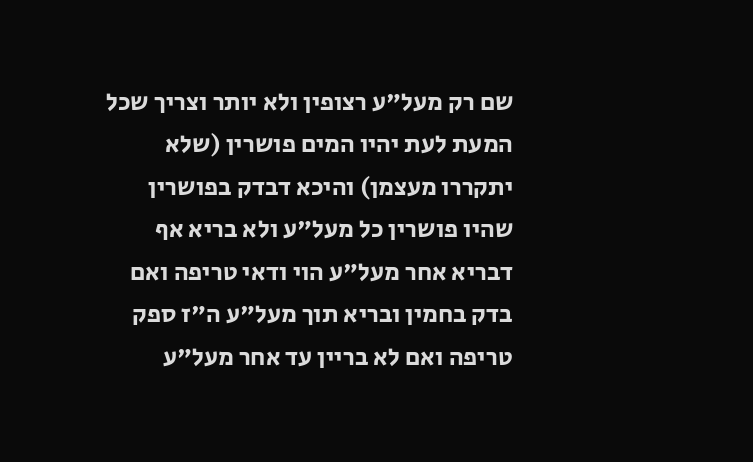שם רק מעל"ע רצופין ולא יותר וצריך שכל המעת לעת יהיו המים פושרין (שלא יתקררו מעצמן) והיכא דבדק בפושרין שהיו פושרין כל מעל"ע ולא בריא אף דבריא אחר מעל"ע הוי ודאי טריפה ואם בדק בחמין ובריא תוך מעל"ע ה"ז ספק טריפה ואם לא בריין עד אחר מעל"ע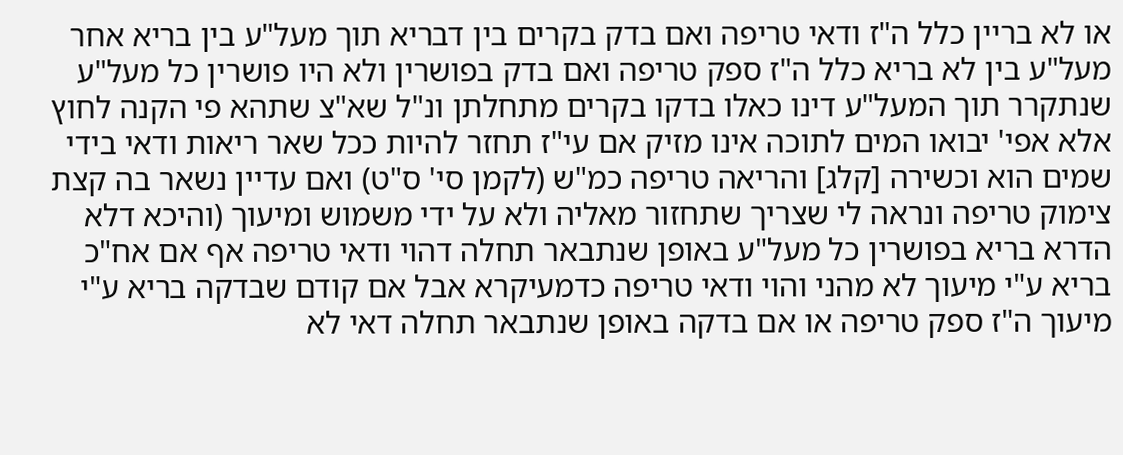או לא בריין כלל ה"ז ודאי טריפה ואם בדק בקרים בין דבריא תוך מעל"ע בין בריא אחר מעל"ע בין לא בריא כלל ה"ז ספק טריפה ואם בדק בפושרין ולא היו פושרין כל מעל"ע שנתקרר תוך המעל"ע דינו כאלו בדקו בקרים מתחלתן ונ"ל שא"צ שתהא פי הקנה לחוץ אלא אפי' יבואו המים לתוכה אינו מזיק אם עי"ז תחזר להיות ככל שאר ריאות ודאי בידי שמים הוא וכשירה [קלג] והריאה טריפה כמ"ש (לקמן סי' ס"ט) ואם עדיין נשאר בה קצת צימוק טריפה ונראה לי שצריך שתחזור מאליה ולא על ידי משמוש ומיעוך (והיכא דלא הדרא בריא בפושרין כל מעל"ע באופן שנתבאר תחלה דהוי ודאי טריפה אף אם אח"כ בריא ע"י מיעוך לא מהני והוי ודאי טריפה כדמעיקרא אבל אם קודם שבדקה בריא ע"י מיעוך ה"ז ספק טריפה או אם בדקה באופן שנתבאר תחלה דאי לא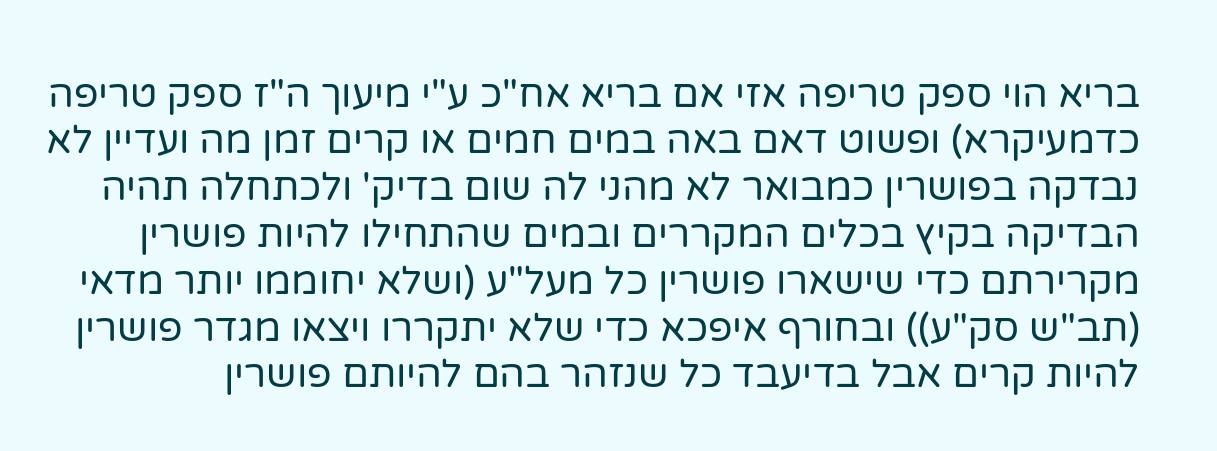בריא הוי ספק טריפה אזי אם בריא אח"כ ע"י מיעוך ה"ז ספק טריפה כדמעיקרא) ופשוט דאם באה במים חמים או קרים זמן מה ועדיין לא נבדקה בפושרין כמבואר לא מהני לה שום בדיק' ולכתחלה תהיה הבדיקה בקיץ בכלים המקררים ובמים שהתחילו להיות פושרין מקרירתם כדי שישארו פושרין כל מעל"ע (ושלא יחוממו יותר מדאי (תב"ש סק"ע)) ובחורף איפכא כדי שלא יתקררו ויצאו מגדר פושרין להיות קרים אבל בדיעבד כל שנזהר בהם להיותם פושרין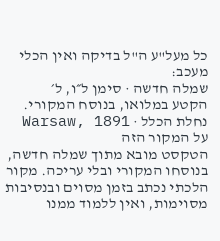כל מעל"ע ה"ל בדיקה ואין הכלי מעכב:
שמלה חדשה · סימן ל״ו, ל׳
הקטע במלואו, בנוסח המקורי.
נחלת הכלל · Warsaw, 1891
על המקור הזה
הטקסט מובא מתוך שמלה חדשה, בנוסחו המקורי ובלי עריכה. מקור הלכתי נכתב בזמן מסוים ובנסיבות מסוימות, ואין ללמוד ממנו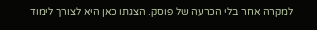למקרה אחר בלי הכרעה של פוסק. הצגתו כאן היא לצורך לימוד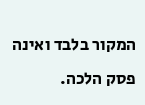המקור בלבד ואינה פסק הלכה.